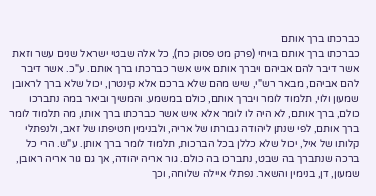כברכתו ברך אותם
כברכתו ברך אותם בויחי (פרק מט פסוק כח), כל אלה שבטי ישראל שנים עשר וזאת אשר דיבר להם אביהם ויברך אותם איש אשר כברכתו ברך אותם. ע"כ. אשר דיבר להם אביהם, מבאר רש"י, שיש מהם שלא ברכם אלא קינטרן, יכול שלא ברך לראובן שמעון ולוי, תלמוד לומר ויברך אותם, כולם במשמע. והמשיך וביאר במה נתברכו כולם, ברך אותם, לא היה לו לומר אלא איש אשר כברכתו ברך אותו, מה תלמוד לומר ברך אותם, לפי שנתן ליהודה גבורתו של אריה, ולבנימין חטיפתו של זאב, ולנפתלי קלותו של איל, יכול שלא כללן בכל הברכות, תלמוד לומר ברך אותן. ע"ש. הרי כל ברכה שנתברך בה שבט, נתברכו בה כולם. גור אריה יהודה, אך גם גור אריה ראובן, שמעון, דן, בנימין והשאר. נפתלי איילה שלוחה, וכך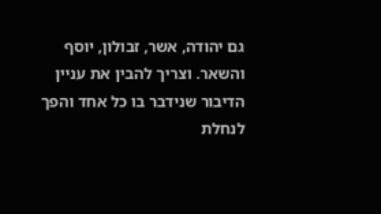גם יהודה, אשר, זבולון, יוסף והשאר. וצריך להבין את עניין הדיבור שנידבר בו כל אחד והפך לנחלת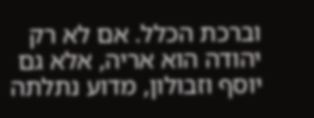וברכת הכלל. אם לא רק יהודה הוא אריה, אלא גם יוסף וזבולון, מדוע נתלתה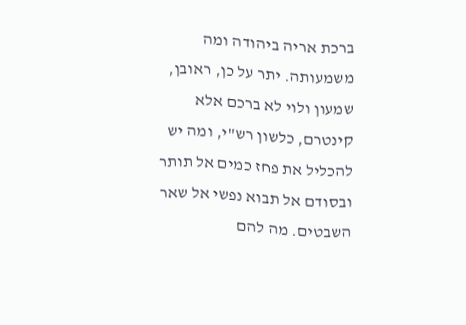ברכת אריה ביהודה ומה משמעותה. יתר על כן, ראובן, שמעון ולוי לא ברכם אלא קינטרם, כלשון רש"י, ומה יש להכליל את פחז כמים אל תותר ובסודם אל תבוא נפשי אל שאר השבטים. מה להם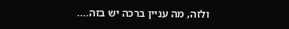ולזה, מה עניין ברכה יש בזה....